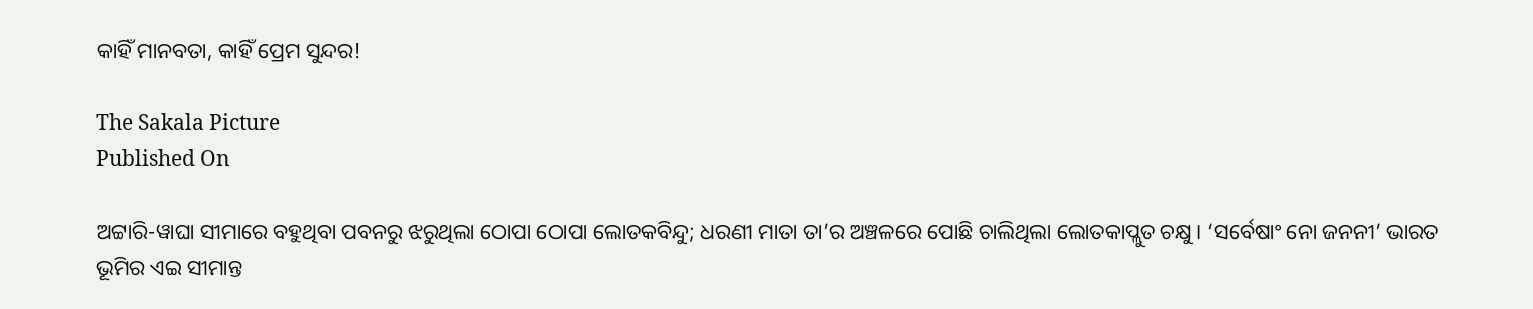କାହିଁ ମାନବତା, କାହିଁ ପ୍ରେମ ସୁନ୍ଦର!

The Sakala Picture
Published On

ଅଟ୍ଟାରି-ୱାଘା ସୀମାରେ ବହୁଥିବା ପବନରୁ ଝରୁଥିଲା ଠୋପା ଠୋପା ଲୋତକବିନ୍ଦୁ; ଧରଣୀ ମାତା ତା’ର ଅଞ୍ଚଳରେ ପୋଛି ଚାଲିଥିଲା ଲୋତକାପ୍ଲୁତ ଚକ୍ଷୁ। ‘ସର୍ବେଷାଂ ନୋ ଜନନୀ’ ଭାରତ ଭୂମିର ଏଇ ସୀମାନ୍ତ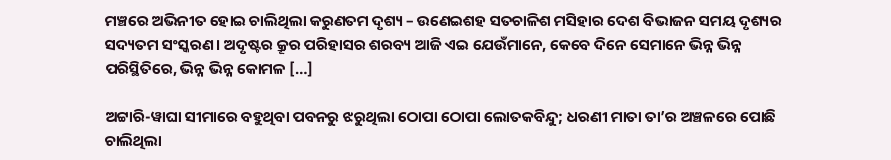ମଞ୍ଚରେ ଅଭିନୀତ ହୋଇ ଚାଲିଥିଲା କରୁଣତମ ଦୃଶ୍ୟ – ଉଣେଇଶହ ସତଚାଳିଶ ମସିହାର ଦେଶ ବିଭାଜନ ସମୟ ଦୃଶ୍ୟର ସଦ୍ୟତମ ସଂସ୍କରଣ। ଅଦୃଷ୍ଟର କ୍ରୂର ପରିହାସର ଶରବ୍ୟ ଆଜି ଏଇ ଯେଉଁମାନେ, କେବେ ଦିନେ ସେମାନେ ଭିନ୍ନ ଭିନ୍ନ ପରିସ୍ଥିତିରେ, ଭିନ୍ନ ଭିନ୍ନ କୋମଳ […]

ଅଟ୍ଟାରି-ୱାଘା ସୀମାରେ ବହୁଥିବା ପବନରୁ ଝରୁଥିଲା ଠୋପା ଠୋପା ଲୋତକବିନ୍ଦୁ; ଧରଣୀ ମାତା ତା’ର ଅଞ୍ଚଳରେ ପୋଛି ଚାଲିଥିଲା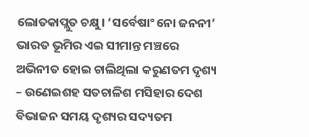ଲୋତକାପ୍ଲୁତ ଚକ୍ଷୁ। ‘ସର୍ବେଷାଂ ନୋ ଜନନୀ’ ଭାରତ ଭୂମିର ଏଇ ସୀମାନ୍ତ ମଞ୍ଚରେ ଅଭିନୀତ ହୋଇ ଚାଲିଥିଲା କରୁଣତମ ଦୃଶ୍ୟ – ଉଣେଇଶହ ସତଚାଳିଶ ମସିହାର ଦେଶ ବିଭାଜନ ସମୟ ଦୃଶ୍ୟର ସଦ୍ୟତମ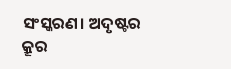ସଂସ୍କରଣ। ଅଦୃଷ୍ଟର କ୍ରୂର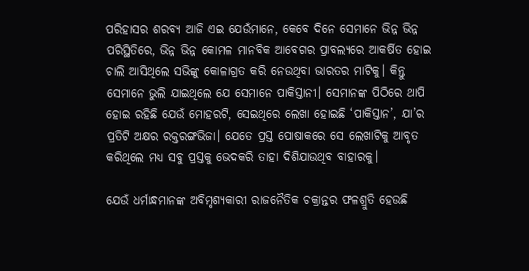ପରିହାସର ଶରବ୍ୟ ଆଜି ଏଇ ଯେଉଁମାନେ, କେବେ ଦିନେ ସେମାନେ ଭିନ୍ନ ଭିନ୍ନ ପରିସ୍ଥିତିରେ, ଭିନ୍ନ ଭିନ୍ନ କୋମଳ ମାନବିକ ଆବେଗର ପ୍ରାବଲ୍ୟରେ ଆକର୍ଷିତ ହୋଇ ଚାଲି ଆସିଥିଲେ ସଭିଙ୍କୁ କୋଳାଗ୍ରତ କରି ନେଉଥିବା ଭାରତର ମାଟିକୁ। କିନ୍ତୁ ସେମାନେ ଭୁଲି ଯାଇଥିଲେ ଯେ ସେମାନେ ପାକିସ୍ତାନୀ। ସେମାନଙ୍କ ପିଠିରେ ଥାପି ହୋଇ ରହିଛି ଯେଉଁ ମୋହରଟି, ସେଇଥିରେ ଲେଖା ହୋଇଛି ‘ପାକିସ୍ତାନ’, ଯା’ର ପ୍ରତିଟି ଅକ୍ଷର ରକ୍ତରଙ୍ଗଭିଜା। ଯେତେ ପ୍ରସ୍ତ ପୋଷାକରେ ସେ ଲେଖାଟିକୁ ଆବୃତ କରିଥିଲେ ମଧ୍ୟ ସବୁ ପ୍ରସ୍ତକୁ ଭେଦକରି ତାହା ଦିଶିଯାଉଥିବ ବାହାରକୁ।

ଯେଉଁ ଧର୍ମାନ୍ଧମାନଙ୍କ ଅବିମୃଶ୍ୟକାରୀ ରାଜନୈତିକ ଚକ୍ରାନ୍ତର ଫଳଶ୍ରୁତି ହେଉଛି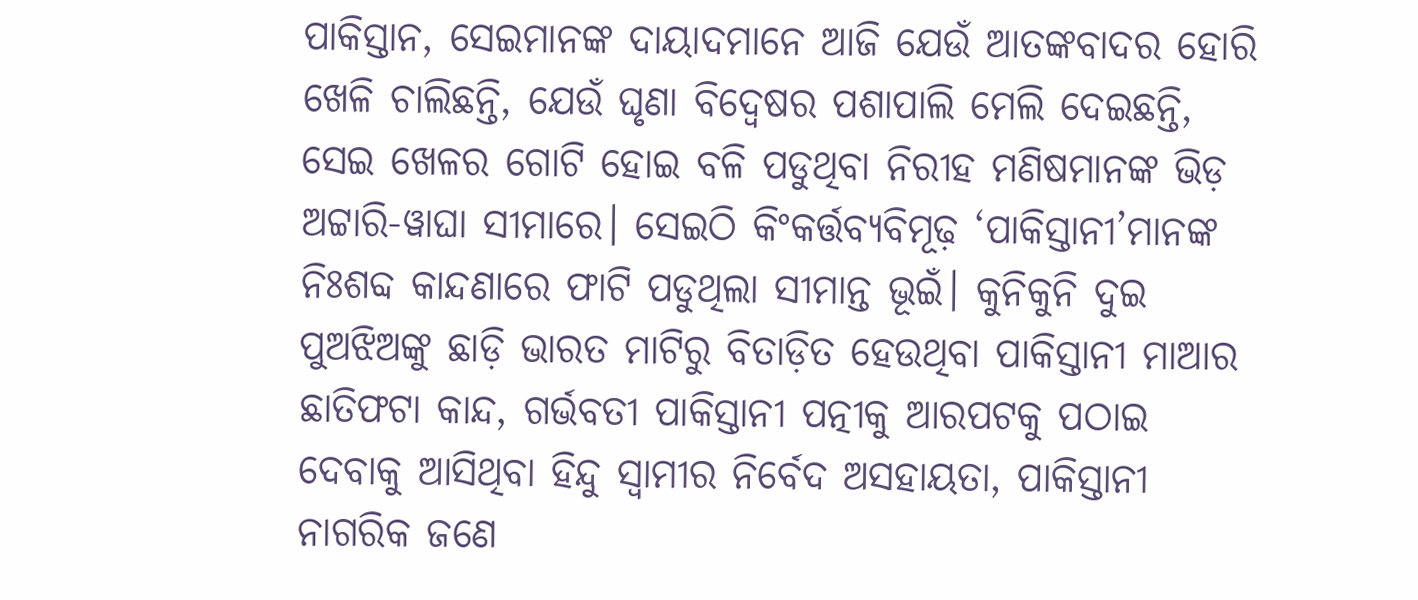ପାକିସ୍ତାନ, ସେଇମାନଙ୍କ ଦାୟାଦମାନେ ଆଜି ଯେଉଁ ଆତଙ୍କବାଦର ହୋରି ଖେଳି ଚାଲିଛନ୍ତି, ଯେଉଁ ଘୃଣା ବିଦ୍ୱେଷର ପଶାପାଲି ମେଲି ଦେଇଛନ୍ତି, ସେଇ ଖେଳର ଗୋଟି ହୋଇ ବଳି ପଡୁଥିବା ନିରୀହ ମଣିଷମାନଙ୍କ ଭିଡ଼ ଅଟ୍ଟାରି-ୱାଘା ସୀମାରେ। ସେଇଠି କିଂକର୍ତ୍ତବ୍ୟବିମୂଢ଼ ‘ପାକିସ୍ତାନୀ’ମାନଙ୍କ ନିଃଶବ୍ଦ କାନ୍ଦଣାରେ ଫାଟି ପଡୁଥିଲା ସୀମାନ୍ତ ଭୂଇଁ। କୁନିକୁନି ଦୁଇ ପୁଅଝିଅଙ୍କୁ ଛାଡ଼ି ଭାରତ ମାଟିରୁ ବିତାଡ଼ିତ ହେଉଥିବା ପାକିସ୍ତାନୀ ମାଆର ଛାତିଫଟା କାନ୍ଦ, ଗର୍ଭବତୀ ପାକିସ୍ତାନୀ ପତ୍ନୀକୁ ଆରପଟକୁ ପଠାଇ ଦେବାକୁ ଆସିଥିବା ହିନ୍ଦୁ ସ୍ୱାମୀର ନିର୍ବେଦ ଅସହାୟତା, ପାକିସ୍ତାନୀ ନାଗରିକ ଜଣେ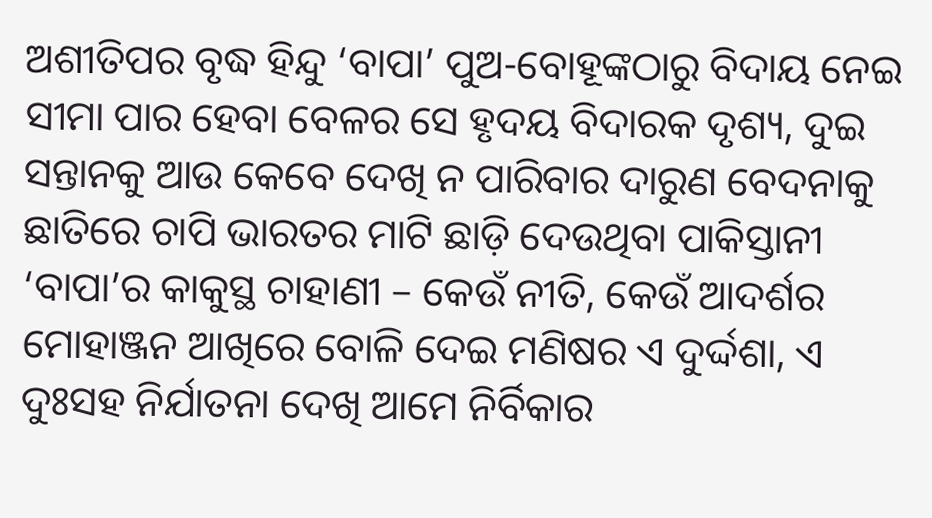ଅଶୀତିପର ବୃଦ୍ଧ ହିନ୍ଦୁ ‘ବାପା’ ପୁଅ-ବୋହୂଙ୍କଠାରୁ ବିଦାୟ ନେଇ ସୀମା ପାର ହେବା ବେଳର ସେ ହୃଦୟ ବିଦାରକ ଦୃଶ୍ୟ, ଦୁଇ ସନ୍ତାନକୁ ଆଉ କେବେ ଦେଖି ନ ପାରିବାର ଦାରୁଣ ବେଦନାକୁ ଛାତିରେ ଚାପି ଭାରତର ମାଟି ଛାଡ଼ି ଦେଉଥିବା ପାକିସ୍ତାନୀ ‘ବାପା’ର କାକୁସ୍ଥ ଚାହାଣୀ – କେଉଁ ନୀତି, କେଉଁ ଆଦର୍ଶର ମୋହାଞ୍ଜନ ଆଖିରେ ବୋଳି ଦେଇ ମଣିଷର ଏ ଦୁର୍ଦ୍ଦଶା, ଏ ଦୁଃସହ ନିର୍ଯାତନା ଦେଖି ଆମେ ନିର୍ବିକାର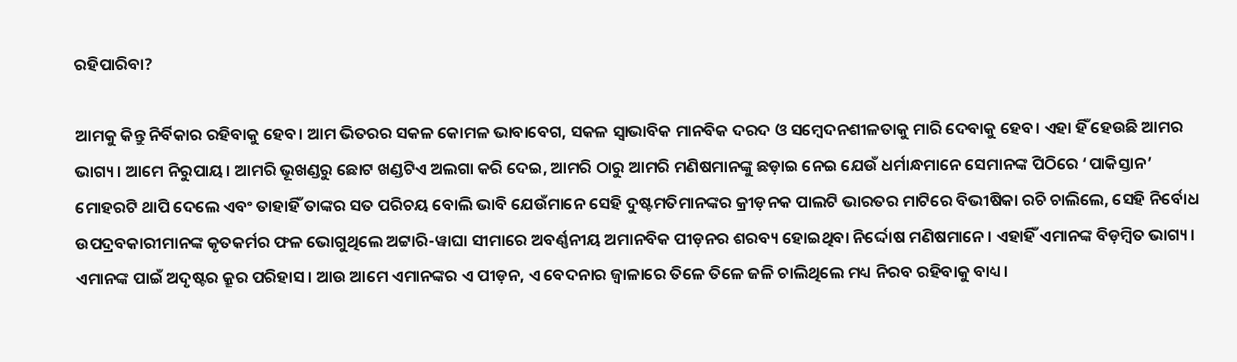ରହିପାରିବା?

ଆମକୁ କିନ୍ତୁ ନିର୍ବିକାର ରହିବାକୁ ହେବ। ଆମ ଭିତରର ସକଳ କୋମଳ ଭାବାବେଗ, ସକଳ ସ୍ୱାଭାବିକ ମାନବିକ ଦରଦ ଓ ସମ୍ବେଦନଶୀଳତାକୁ ମାରି ଦେବାକୁ ହେବ। ଏହା ହିଁ ହେଉଛି ଆମର ଭାଗ୍ୟ। ଆମେ ନିରୁପାୟ। ଆମରି ଭୂଖଣ୍ଡରୁ ଛୋଟ ଖଣ୍ଡଟିଏ ଅଲଗା କରି ଦେଇ, ଆମରି ଠାରୁ ଆମରି ମଣିଷମାନଙ୍କୁ ଛଡ଼ାଇ ନେଇ ଯେଉଁ ଧର୍ମାନ୍ଧମାନେ ସେମାନଙ୍କ ପିଠିରେ ‘ପାକିସ୍ତାନ’ ମୋହରଟି ଥାପି ଦେଲେ ଏବଂ ତାହାହିଁ ତାଙ୍କର ସତ ପରିଚୟ ବୋଲି ଭାବି ଯେଉଁମାନେ ସେହି ଦୁଷ୍ଟମତିମାନଙ୍କର କ୍ରୀଡ଼ନକ ପାଲଟି ଭାରତର ମାଟିରେ ବିଭୀଷିକା ରଚି ଚାଲିଲେ, ସେହି ନିର୍ବୋଧ ଉପଦ୍ରବକାରୀମାନଙ୍କ କୃତକର୍ମର ଫଳ ଭୋଗୁଥିଲେ ଅଟ୍ଟାରି-ୱାଘା ସୀମାରେ ଅବର୍ଣ୍ଣନୀୟ ଅମାନବିକ ପୀଡ଼ନର ଶରବ୍ୟ ହୋଇଥିବା ନିର୍ଦ୍ଦୋଷ ମଣିଷମାନେ। ଏହାହିଁ ଏମାନଙ୍କ ବିଡ଼ମ୍ବିତ ଭାଗ୍ୟ। ଏମାନଙ୍କ ପାଇଁ ଅଦୃଷ୍ଟର କ୍ରୂର ପରିହାସ। ଆଉ ଆମେ ଏମାନଙ୍କର ଏ ପୀଡ଼ନ, ଏ ବେଦନାର ଜ୍ୱାଳାରେ ତିଳେ ତିଳେ ଜଳି ଚାଲିଥିଲେ ମଧ୍ୟ ନିରବ ରହିବାକୁ ବାଧ୍ୟ।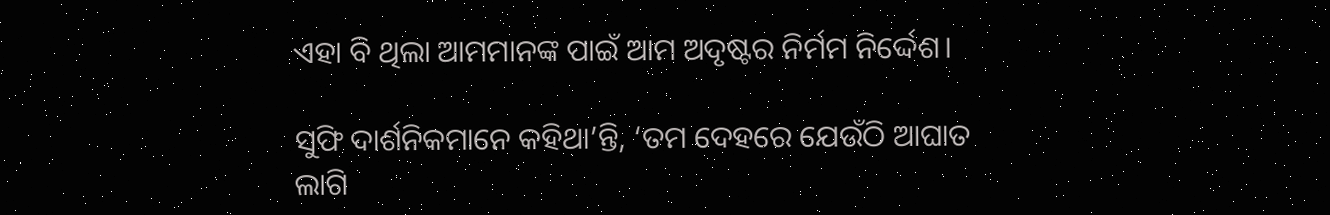ଏହା ବି ଥିଲା ଆମମାନଙ୍କ ପାଇଁ ଆମ ଅଦୃଷ୍ଟର ନିର୍ମମ ନିର୍ଦ୍ଦେଶ।

ସୁଫି ଦାର୍ଶନିକମାନେ କହିଥା’ନ୍ତି, ‘ତମ ଦେହରେ ଯେଉଁଠି ଆଘାତ ଲାଗି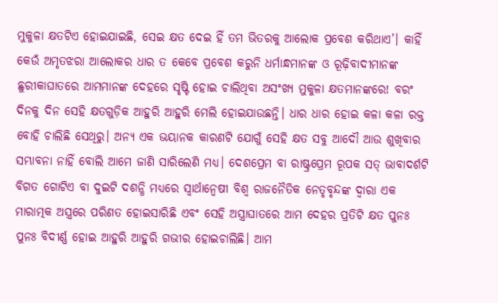ମୁକୁଳା କ୍ଷତଟିଏ ହୋଇଯାଇଛି, ସେଇ କ୍ଷତ ଦେଇ ହିଁ ତମ ଭିତରକୁ ଆଲୋକ ପ୍ରବେଶ କରିଥାଏ’। କାହିଁ କେଉଁ ଅମୃତଝରା ଆଲୋକର ଧାର ତ କେବେ ପ୍ରବେଶ କରୁନି ଧର୍ମାନ୍ଧମାନଙ୍କ ଓ ରୂଢ଼ିବାଦୀମାନଙ୍କ ଛୁରୀକାଘାତରେ ଆମମାନଙ୍କ ଦେହରେ ସୃଷ୍ଟି ହୋଇ ଚାଲିଥିବା ଅସଂଖ୍ୟ ମୁକୁଳା କ୍ଷତମାନଙ୍କରେ! ବରଂ ଦିନକୁ ଦିନ ସେହି କ୍ଷତଗୁଡ଼ିକ ଆହୁରି ଆହୁରି ମେଲି ହୋଇଯାଉଛନ୍ତି। ଧାର ଧାର ହୋଇ କଳା କଳା ରକ୍ତ ବୋହି ଚାଲିଛି ସେଥିରୁ। ଅନ୍ୟ ଏକ ଭୟାନକ କାରଣଟି ଯୋଗୁଁ ସେହି କ୍ଷତ ସବୁ ଆଦୌ ଆଉ ଶୁଖିବାର ସମ୍ଭାବନା ନାହିଁ ବୋଲି ଆମେ ଜାଣି ସାରିଲେଣି ମଧ୍ୟ। ଦେଶପ୍ରେମ ବା ରାଷ୍ଟ୍ରପ୍ରେମ ରୂପକ ସତ୍‌‌ ଭାବାଦର୍ଶଟି ବିଗତ ଗୋଟିଏ ବା ଦୁଇଟି ଦଶନ୍ଧି ମଧ୍ୟରେ ସ୍ୱାର୍ଥାନ୍ୱେଷୀ ବିଶ୍ୱ ରାଜନୈତିକ ନେତୃବୃନ୍ଦଙ୍କ ଦ୍ୱାରା ଏକ ମାରାତ୍ମକ ଅସ୍ତ୍ରରେ ପରିଣତ ହୋଇସାରିଛି ଏବଂ ସେହି ଅସ୍ତ୍ରାଘାତରେ ଆମ ଦେହର ପ୍ରତିଟି କ୍ଷତ ପୁନଃ ପୁନଃ ବିଦୀର୍ଣ୍ଣ ହୋଇ ଆହୁରି ଆହୁରି ଗଭୀର ହୋଇଚାଲିଛି। ଆମ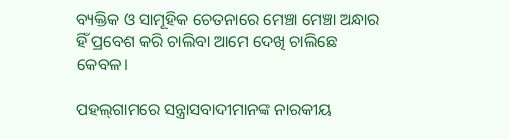ବ୍ୟକ୍ତିକ ଓ ସାମୂହିକ ଚେତନାରେ ମେଞ୍ଚା ମେଞ୍ଚା ଅନ୍ଧାର ହିଁ ପ୍ରବେଶ କରି ଚାଲିବା ଆମେ ଦେଖି ଚାଲିଛେ କେବଳ।

ପହଲ୍‌‌ଗାମରେ ସନ୍ତ୍ରାସବାଦୀମାନଙ୍କ ନାରକୀୟ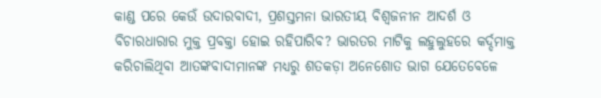କାଣ୍ଡ ପରେ କେଉଁ ଉଦାରବାଦୀ, ପ୍ରଶସ୍ତମନା ଭାରତୀୟ ବିଶ୍ୱଜନୀନ ଆଦର୍ଶ ଓ ବିଚାରଧାରାର ମୁକ୍ତ ପ୍ରବକ୍ତା ହୋଇ ରହିପାରିବ? ଭାରତର ମାଟିକୁ ଲହୁଲୁହରେ କର୍ଦ୍ଦମାକ୍ତ କରିଚାଲିଥିବା ଆତଙ୍କବାଦୀମାନଙ୍କ ମଧ୍ୟରୁ ଶତକଡ଼ା ଅନେଶୋତ ଭାଗ ଯେତେବେଳେ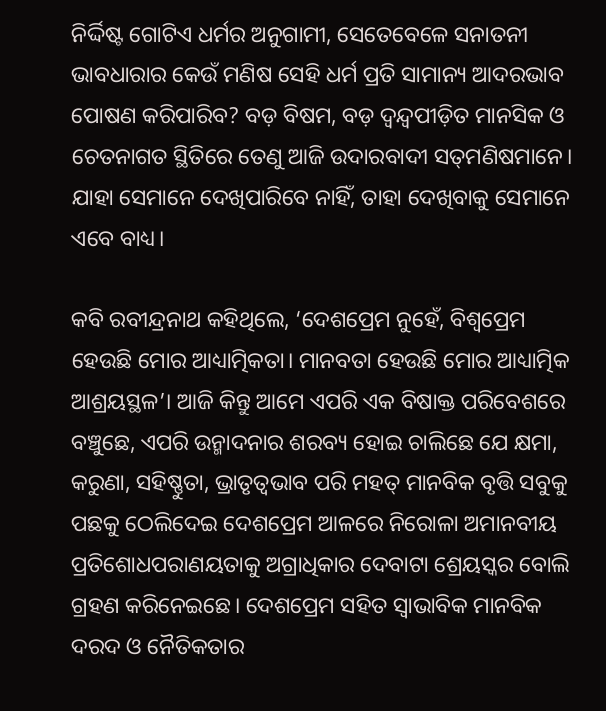ନିର୍ଦ୍ଦିଷ୍ଟ ଗୋଟିଏ ଧର୍ମର ଅନୁଗାମୀ, ସେତେବେଳେ ସନାତନୀ ଭାବଧାରାର କେଉଁ ମଣିଷ ସେହି ଧର୍ମ ପ୍ରତି ସାମାନ୍ୟ ଆଦରଭାବ ପୋଷଣ କରିପାରିବ? ବଡ଼ ବିଷମ, ବଡ଼ ଦ୍ୱନ୍ଦ୍ୱପୀଡ଼ିତ ମାନସିକ ଓ ଚେତନାଗତ ସ୍ଥିତିରେ ତେଣୁ ଆଜି ଉଦାରବାଦୀ ସତ୍‌‌ମଣିଷମାନେ। ଯାହା ସେମାନେ ଦେଖିପାରିବେ ନାହିଁ, ତାହା ଦେଖିବାକୁ ସେମାନେ ଏବେ ବାଧ୍ୟ।

କବି ରବୀନ୍ଦ୍ରନାଥ କହିଥିଲେ, ‘ଦେଶପ୍ରେମ ନୁହେଁ, ବିଶ୍ୱପ୍ରେମ ହେଉଛି ମୋର ଆଧ୍ୟାତ୍ମିକତା। ମାନବତା ହେଉଛି ମୋର ଆଧ୍ୟାତ୍ମିକ ଆଶ୍ରୟସ୍ଥଳ’। ଆଜି କିନ୍ତୁ ଆମେ ଏପରି ଏକ ବିଷାକ୍ତ ପରିବେଶରେ ବଞ୍ଚୁଛେ, ଏପରି ଉନ୍ମାଦନାର ଶରବ୍ୟ ହୋଇ ଚାଲିଛେ ଯେ କ୍ଷମା, କରୁଣା, ସହିଷ୍ଣୁତା, ଭ୍ରାତୃତ୍ୱଭାବ ପରି ମହତ୍‌‌ ମାନବିକ ବୃତ୍ତି ସବୁକୁ ପଛକୁ ଠେଲିଦେଇ ଦେଶପ୍ରେମ ଆଳରେ ନିରୋଳା ଅମାନବୀୟ ପ୍ରତିଶୋଧପରାଣୟତାକୁ ଅଗ୍ରାଧିକାର ଦେବାଟା ଶ୍ରେୟସ୍କର ବୋଲି ଗ୍ରହଣ କରିନେଇଛେ। ଦେଶପ୍ରେମ ସହିତ ସ୍ୱାଭାବିକ ମାନବିକ ଦରଦ ଓ ନୈତିକତାର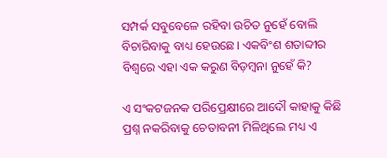ସମ୍ପର୍କ ସବୁବେଳେ ରହିବା ଉଚିତ ନୁହେଁ ବୋଲି ବିଚାରିବାକୁ ବାଧ୍ୟ ହେଉଛେ। ଏକବିଂଶ ଶତାବ୍ଦୀର ବିଶ୍ୱରେ ଏହା ଏକ କରୁଣ ବିଡ଼ମ୍ବନା ନୁହେଁ କି?

ଏ ସଂକଟଜନକ ପରିପ୍ରେକ୍ଷୀରେ ଆଦୌ କାହାକୁ କିଛି ପ୍ରଶ୍ନ ନକରିବାକୁ ଚେତାବନୀ ମିଳିଥିଲେ ମଧ୍ୟ ଏ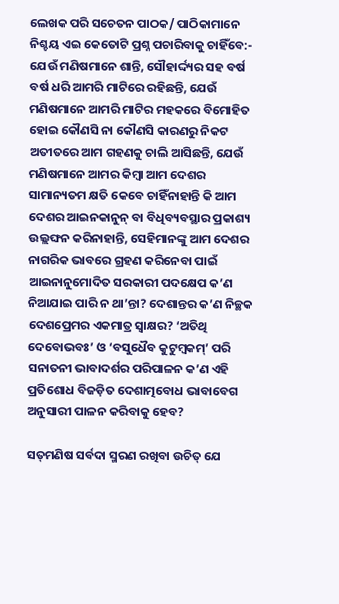ଲେଖକ ପରି ସଚେତନ ପାଠକ/ ପାଠିକାମାନେ ନିଶ୍ଚୟ ଏଇ କେତୋଟି ପ୍ରଶ୍ନ ପଚାରିବାକୁ ଚାହିଁବେ:- ଯେଉଁ ମଣିଷମାନେ ଶାନ୍ତି, ସୌହାର୍ଦ୍ଦ୍ୟର ସହ ବର୍ଷ ବର୍ଷ ଧରି ଆମରି ମାଟିରେ ରହିଛନ୍ତି, ଯେଉଁ ମଣିଷମାନେ ଆମରି ମାଟିର ମହକରେ ବିମୋହିତ ହୋଇ କୌଣସି ନା କୌଣସି କାରଣରୁ ନିକଟ ଅତୀତରେ ଆମ ଗହଣକୁ ଚାଲି ଆସିଛନ୍ତି, ଯେଉଁ ମଣିଷମାନେ ଆମର କିମ୍ବା ଆମ ଦେଶର ସାମାନ୍ୟତମ କ୍ଷତି କେବେ ଚାହିଁନାହାନ୍ତି କି ଆମ ଦେଶର ଆଇନକାନୁନ୍‌‌ ବା ବିଧିବ୍ୟବସ୍ଥାର ପ୍ରକାଶ୍ୟ ଉଲ୍ଲଙ୍ଘନ କରିନାହାନ୍ତି, ସେହିମାନଙ୍କୁ ଆମ ଦେଶର ନାଗରିକ ଭାବରେ ଗ୍ରହଣ କରିନେବା ପାଇଁ ଆଇନାନୁମୋଦିତ ସରକାରୀ ପଦକ୍ଷେପ କ’ଣ ନିଆଯାଇ ପାରି ନ ଥା’ନ୍ତା? ଦେଶାନ୍ତର କ’ଣ ନିଚ୍ଛକ ଦେଶପ୍ରେମର ଏକମାତ୍ର ସ୍ୱାକ୍ଷର? ‘ଅତିଥି ଦେବୋଭବଃ’ ଓ ‘ବସୁଧୈବ କୁଟୁମ୍ବକମ୍‌‌’ ପରି ସନାତନୀ ଭାବାଦର୍ଶର ପରିପାଳନ କ’ଣ ଏହି ପ୍ରତିଶୋଧ ବିଜଡ଼ିତ ଦେଶାତ୍ମବୋଧ ଭାବାବେଗ ଅନୁସାରୀ ପାଳନ କରିବାକୁ ହେବ?

ସତ୍‌‌ମଣିଷ ସର୍ବଦା ସ୍ମରଣ ରଖିବା ଉଚିତ୍‌‌ ଯେ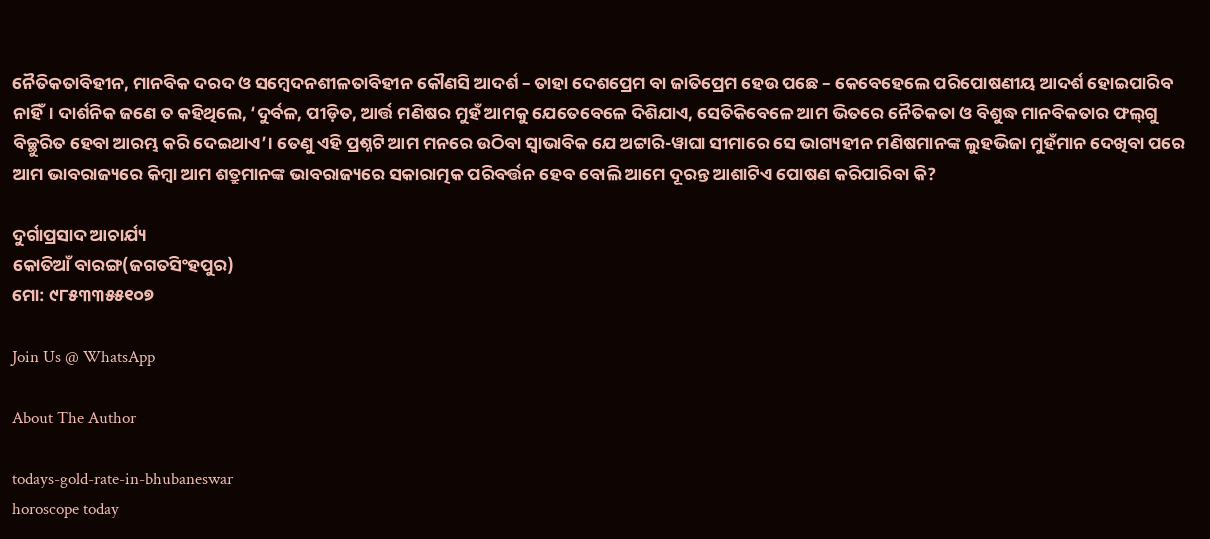ନୈତିକତାବିହୀନ, ମାନବିକ ଦରଦ ଓ ସମ୍ବେଦନଶୀଳତାବିହୀନ କୌଣସି ଆଦର୍ଶ – ତାହା ଦେଶପ୍ରେମ ବା ଜାତିପ୍ରେମ ହେଉ ପଛେ – କେବେହେଲେ ପରିପୋଷଣୀୟ ଆଦର୍ଶ ହୋଇପାରିବ ନାହିଁ। ଦାର୍ଶନିକ ଜଣେ ତ କହିଥିଲେ, ‘ଦୁର୍ବଳ, ପୀଡ଼ିତ, ଆର୍ତ୍ତ ମଣିଷର ମୁହଁ ଆମକୁ ଯେତେବେଳେ ଦିଶିଯାଏ, ସେତିକିବେଳେ ଆମ ଭିତରେ ନୈତିକତା ଓ ବିଶୁଦ୍ଧ ମାନବିକତାର ଫଲ୍‌‌ଗୁ ବିଚ୍ଛୁରିତ ହେବା ଆରମ୍ଭ କରି ଦେଇଥାଏ’। ତେଣୁ ଏହି ପ୍ରଶ୍ନଟି ଆମ ମନରେ ଉଠିବା ସ୍ୱାଭାବିକ ଯେ ଅଟ୍ଟାରି-ୱାଘା ସୀମାରେ ସେ ଭାଗ୍ୟହୀନ ମଣିଷମାନଙ୍କ ଲୁହଭିଜା ମୁହଁମାନ ଦେଖିବା ପରେ ଆମ ଭାବରାଜ୍ୟରେ କିମ୍ବା ଆମ ଶତ୍ରୁମାନଙ୍କ ଭାବରାଜ୍ୟରେ ସକାରାତ୍ମକ ପରିବର୍ତ୍ତନ ହେବ ବୋଲି ଆମେ ଦୂରନ୍ତ ଆଶାଟିଏ ପୋଷଣ କରିପାରିବା କି?

ଦୁର୍ଗାପ୍ରସାଦ ଆଚାର୍ଯ୍ୟ
କୋତିଆଁ ବାରଙ୍ଗ(ଜଗତସିଂହପୁର)
ମୋ: ୯୮୫୩୩୫୫୧୦୭

Join Us @ WhatsApp

About The Author

todays-gold-rate-in-bhubaneswar
horoscope today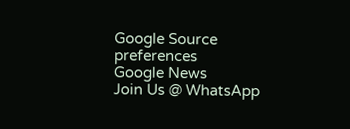Google Source preferences
Google News
Join Us @ WhatsApp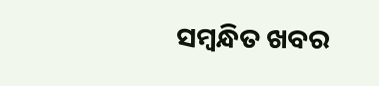ସମ୍ବନ୍ଧିତ ଖବର